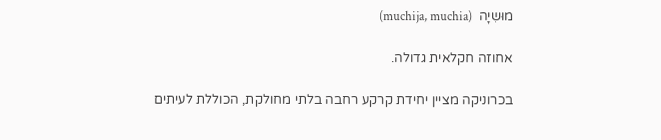מוּשִיָה  (muchija, muchia)

אחוזה חקלאית גדולה.

בכרוניקה מציין יחידת קרקע רחבה בלתי מחולקת, הכוללת לעיתים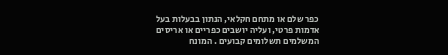כפר שלם או מתחם חקלאי, הנתון בבעלות בעל אדמות פרטי, ועליה יושבים כפריים או אריסים המשלמים תשלומים קבועים . המונח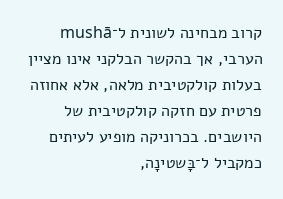קרוב מבחינה לשונית ל־mushā  הערבי, אך בהקשר הבלקני אינו מציין בעלות קולקטיבית מלאה, אלא אחוזה פרטית עם חזקה קולקטיבית של היושבים. בכרוניקה מופיע לעיתים כמקביל ל־בָּשטינָה,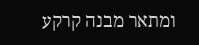ומתאר מבנה קרקע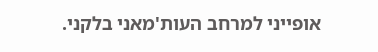אופייני למרחב העות'מאני בלקני.